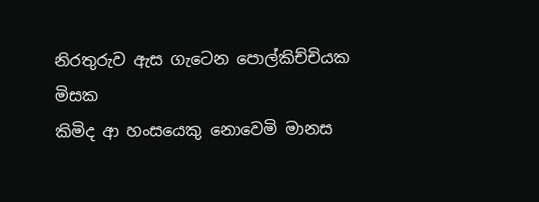නිරතුරුව ඇස ගැටෙන පොල්කිච්චියක මිසක
කිමිද ආ හංසයෙකු නොවෙමි මානස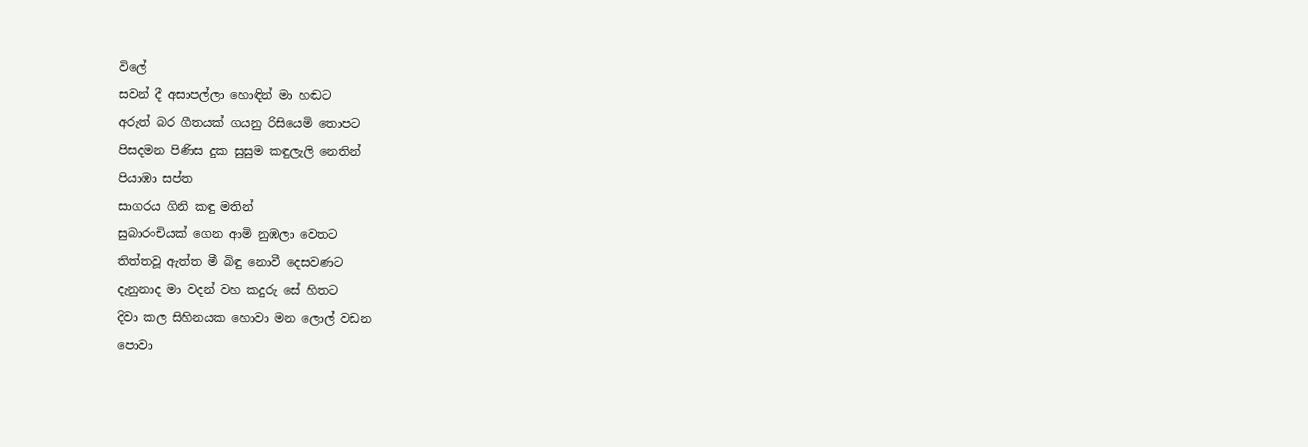විලේ
සවන් දී අසාපල්ලා හොඳින් මා හඬට
අරුත් බර ගීතයක් ගයනු රිසියෙමි තොපට
පිසදමන පිණිස දුක සුසුම කඳුලැලි නෙතින්
පියාඹා සප්ත
සාගරය ගිනි කඳු මතින්
සුබාරංචියක් ගෙන ආමි නුඹලා වෙතට
තිත්තවූ ඇත්ත මී බිඳු නොවී දෙසවණට
දැනුනාද මා වදන් වහ කදුරු සේ හිතට
දිවා කල සිහිනයක හොවා මන ලොල් වඩන
පොවා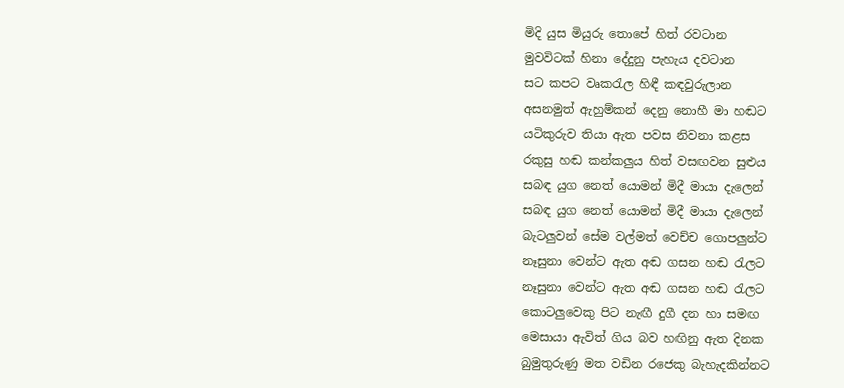මිදි යුස මියුරු තොපේ හිත් රවටාන
මුවවිටක් හිනා දේදුනු පැහැය දවටාන
සට කපට වෘකරැල හිඳී කඳවුරුලාන
අසනමුත් ඇහුම්කන් දෙනු නොහී මා හඬට
යටිකුරුව තියා ඇත පවස නිවනා කළස
රකුසු හඬ කන්කලුය හිත් වසඟවන සුළුය
සබඳ යුග නෙත් යොමන් මිදී මායා දැලෙන්
සබඳ යුග නෙත් යොමන් මිදී මායා දැලෙන්
බැටලුවන් සේම වල්මත් වෙච්ච ගොපලුන්ට
නෑසුනා වෙන්ට ඇත අඬ ගසන හඬ රැලට
නෑසුනා වෙන්ට ඇත අඬ ගසන හඬ රැලට
කොටලුවෙකු පිට නැඟී දුගී දන හා සමඟ
මෙසායා ඇවිත් ගිය බව හඟිනු ඇත දිනක
බුමුතුරුණු මත වඩින රජෙකු බැහැදකින්නට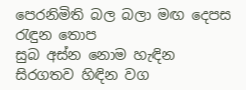පෙරනිමිති බල බලා මඟ දෙපස රැඳුන තොප
සුබ අස්න නොම හැඳින සිරගතව හිඳින වග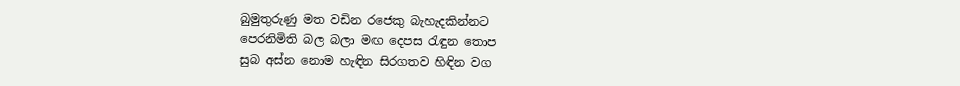බුමුතුරුණු මත වඩින රජෙකු බැහැදකින්නට
පෙරනිමිති බල බලා මඟ දෙපස රැඳුන තොප
සුබ අස්න නොම හැඳින සිරගතව හිඳින වග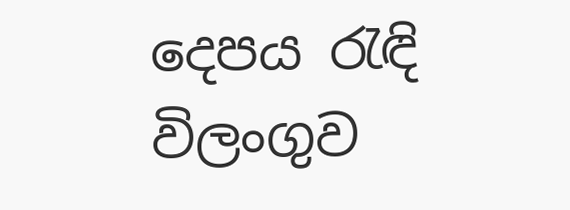දෙපය රැඳි විලංගුව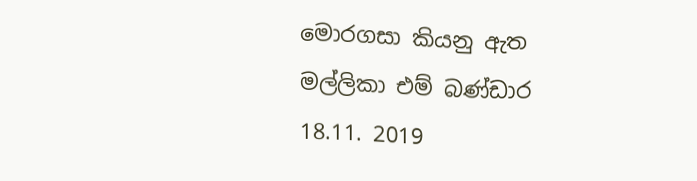මොරගසා කියනු ඇත
මල්ලිකා එම් බණ්ඩාර
18.11. 2019